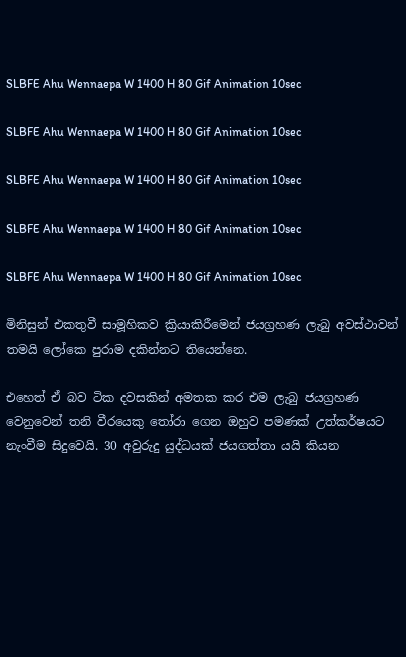SLBFE Ahu Wennaepa W 1400 H 80 Gif Animation 10sec

SLBFE Ahu Wennaepa W 1400 H 80 Gif Animation 10sec

SLBFE Ahu Wennaepa W 1400 H 80 Gif Animation 10sec

SLBFE Ahu Wennaepa W 1400 H 80 Gif Animation 10sec

SLBFE Ahu Wennaepa W 1400 H 80 Gif Animation 10sec

මිනිසුන් එකතුවී සාමූහිකව ක්‍රියාකිරීමෙන් ජයග්‍රහණ ලැබු අවස්ථාවන් තමයි ලෝකෙ පුරාම දකින්නට තියෙන්නෙ.

එහෙත් ඒ බව ටික දවසකින් අමතක කර එම ලැබු ජයග්‍රහණ වෙනුවෙන් තනි වීරයෙකු තෝරා ගෙන ඔහුව පමණක් උත්කර්ෂයට නැංවීම සිදුවෙයි. 30 අවුරුදු යුද්ධයක් ජයගත්තා යයි කියන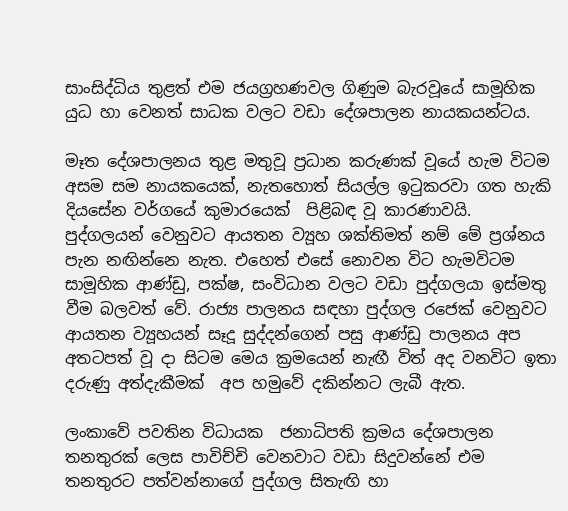සාංසිද්ධිය තුළත් එම ජයග්‍රහණවල ගිණුම බැරවූයේ සාමූහික යුධ හා වෙනත් සාධක වලට වඩා දේශපාලන නායකයන්ටය.

මෑත දේශපාලනය තුළ මතුවූ ප්‍රධාන කරුණක් වූයේ හැම විටම අසම සම නායකයෙක්, නැතහොත් සියල්ල ඉටුකරවා ගත හැකි දියසේන වර්ගයේ කුමාරයෙක්  පිළිබඳ වූ කාරණාවයි. පුද්ගලයන් වෙනුවට ආයතන ව්‍යූහ ශක්තිමත් නම් මේ ප්‍රශ්නය පැන නඟින්නෙ නැත. එහෙත් එසේ නොවන විට හැමවිටම සාමූහික ආණ්ඩු, පක්ෂ, සංවිධාන වලට වඩා පුද්ගලයා ඉස්මතු වීම බලවත් වේ. රාජ්‍ය පාලනය සඳහා පුද්ගල රජෙක් වෙනුවට ආයතන ව්‍යූහයන් සෑදූ සුද්දන්ගෙන් පසු ආණ්ඩු පාලනය අප අතටපත් වූ දා සිටම මෙය ක්‍රමයෙන් නැඟී විත් අද වනවිට ඉතා දරුණු අත්දැකීමක්  අප හමුවේ දකින්නට ලැබී ඇත.

ලංකාවේ පවතින විධායක  ජනාධිපති ක්‍රමය දේශපාලන තනතුරක් ලෙස පාවිච්චි වෙනවාට වඩා සිදුවන්නේ එම තනතුරට පත්වන්නාගේ පුද්ගල සිතැඟි හා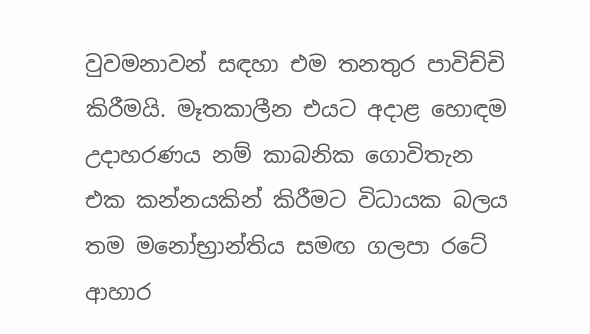වුවමනාවන් සඳහා එම තනතුර පාවිච්චි කිරීමයි. මෑතකාලීන එයට අදාළ හොඳම උදාහරණය නම් කාබනික ගොවිතැන එක කන්නයකින් කිරීමට විධායක බලය තම මනෝභ්‍රාන්තිය සමඟ ගලපා රටේ ආහාර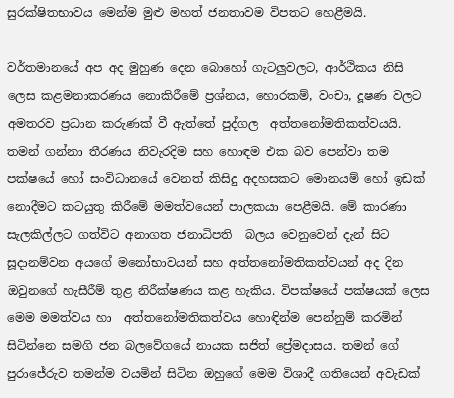සුරක්ෂිතභාවය මෙන්ම මුළු මහත් ජනතාවම විපතට හෙළීමයි.

වර්තමානයේ අප අද මුහුණ දෙන බොහෝ ගැටලුවලට, ආර්ථිකය නිසි ලෙස කළමනාකරණය නොකිරීමේ ප්‍රශ්නය, හොරකම්, වංචා, දූෂණ වලට අමතරව ප්‍රධාන කරුණක් වී ඇත්තේ පුද්ගල  අත්තනෝමතිකත්වයයි. තමන් ගන්නා තීරණය නිවැරදිම සහ හොඳම එක බව පෙන්වා තම පක්ෂයේ හෝ සංවිධානයේ වෙනත් කිසිදු අදහසකට මොනයම් හෝ ඉඩක් නොදීමට කටයුතු කිරීමේ මමත්වයෙන් පාලකයා පෙළීමයි. මේ කාරණා සැලකිල්ලට ගත්විට අනාගත ජනාධිපති  බලය වෙනුවෙන් දැන් සිට සූදානම්වන අයගේ මනෝභාවයන් සහ අත්තනෝමතිකත්වයන් අද දින ඔවුනගේ හැසීරීම් තුළ නිරීක්ෂණය කළ හැකිය. විපක්ෂයේ පක්ෂයක් ලෙස මෙම මමත්වය හා  අත්තනෝමතිකත්වය හොඳින්ම පෙන්නුම් කරමින් සිටින්නෙ සමගි ජන බලවේගයේ නායක සජිත් ප්‍රේමදාසය. තමන් ගේ පුරාජේරුව තමන්ම වයමින් සිටින ඔහුගේ මෙම විශාදී ගතියෙන් අවැඩක්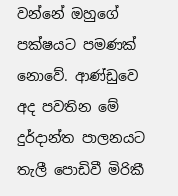වන්නේ ඔහුගේ පක්ෂයට පමණක් නොවේ. ආණ්ඩුවෙ අද පවතින මේ දුර්දාන්ත පාලනයට තැලී පොඩිවී මිරිකී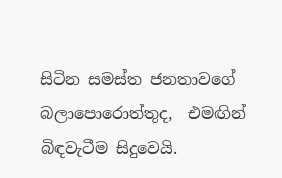සිටින සමස්ත ජනතාවගේ බලාපොරොත්තුද,  එමඟින් බිඳවැටීම සිදුවෙයි.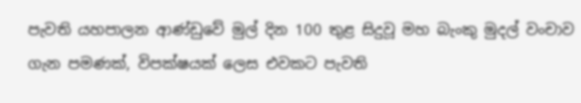පැවති යහපාලන ආණ්ඩුවේ මුල් දින 100 තුළ සිදුවූ මහ බැංකු මුදල් වංචාව ගැන පමණක්, විපක්ෂයක් ලෙස එවකට පැවති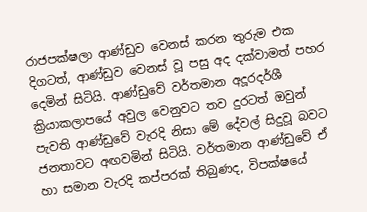රාජපක්ෂලා ආණ්ඩුව වෙනස් කරන තුරුම එක දිගටත්, ආණ්ඩුව වෙනස් වූ පසු අද දක්වාමත් පහර දෙමින් සිටියි. ආණ්ඩුවේ වර්තමාන අදූරදර්ශී ක්‍රියාකලාපයේ අවුල වෙනුවට තව දුරටත් ඔවුන් පැවති ආණ්ඩුවේ වැරදි නිසා මේ දේවල් සිදුවූ බවට  ජනතාවට අඟවමින් සිටියි. වර්තමාන ආණ්ඩුවේ ඒ හා සමාන වැරදි කප්පරක් තිබුණද, විපක්ෂයේ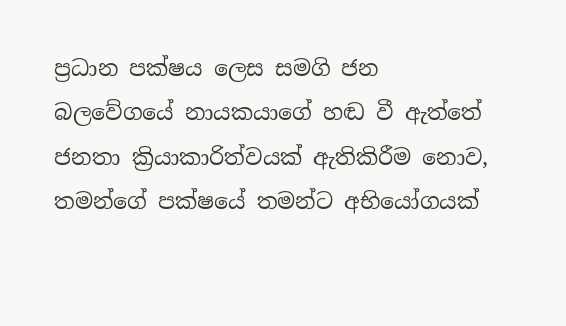ප්‍රධාන පක්ෂය ලෙස සමගි ජන බලවේගයේ නායකයාගේ හඬ වී ඇත්තේ ජනතා ක්‍රියාකාරිත්වයක් ඇතිකිරීම නොව, තමන්ගේ පක්ෂයේ තමන්ට අභියෝගයක්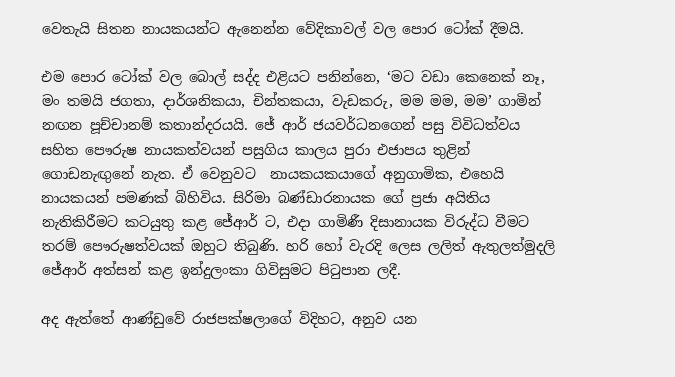වෙතැයි සිතන නායකයන්ට ඇනෙන්න වේදිකාවල් වල පොර ටෝක් දීමයි.

එම පොර ටෝක් වල බොල් සද්ද එළියට පනින්නෙ, ‘මට වඩා කෙනෙක් නෑ, මං තමයි ජගතා, දාර්ශනිකයා, චින්තකයා, වැඩකරු, මම මම, මම’ ගාමින් නඟන පූච්චානම් කතාන්දරයයි. ජේ ආර් ජයවර්ධනගෙන් පසු විවිධත්වය සහිත පෞරුෂ නායකත්වයන් පසුගිය කාලය පුරා එජාපය තුළින් ගොඩනැඟුනේ නැත. ඒ වෙනුවට  නායකයකයාගේ අනුගාමික, එහෙයි නායකයන් පමණක් බිහිවිය. සිරිමා බණ්ඩාරනායක ගේ ප්‍රජා අයිතිය නැතිකිරීමට කටයුතු කළ ජේආර් ට, එදා ගාමිණී දිසානායක විරුද්ධ වීමට තරම් පෞරුෂත්වයක් ඔහුට තිබුණි. හරි හෝ වැරදි ලෙස ලලිත් ඇතුලත්මුදලි ජේආර් අත්සන් කළ ඉන්දුලංකා ගිවිසුමට පිටුපාන ලදී.

අද ඇත්තේ ආණ්ඩුවේ රාජපක්ෂලාගේ විදිහට, අනුව යන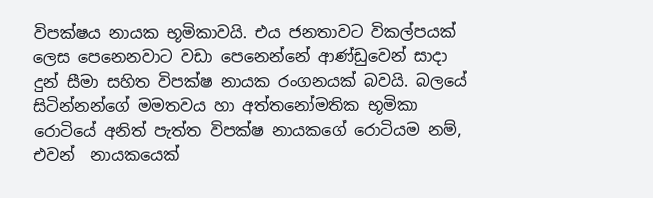විපක්ෂය නායක භූමිකාවයි. එය ජනතාවට විකල්පයක් ලෙස පෙනෙනවාට වඩා පෙනෙන්නේ ආණ්ඩුවෙන් සාදා දුන් සීමා සහිත විපක්ෂ නායක රංගනයක් බවයි. බලයේ සිටින්නන්ගේ මමතවය හා අත්තනෝමතික භූමිකා රොටියේ අනිත් පැත්ත විපක්ෂ නායකගේ රොටියම නම්, එවන්  නායකයෙක්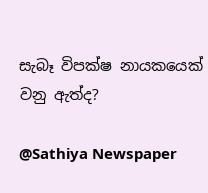සැබෑ විපක්ෂ නායකයෙක් වනු ඇත්ද?

@Sathiya Newspaper